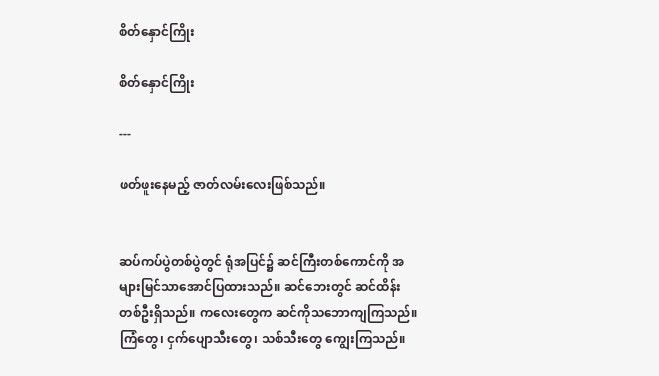စိတ်နှောင်ကြိုး

စိတ်နှောင်ကြိုး

---

ဖတ်ဖူးနေမည့် ဇာတ်လမ်းလေးဖြစ်သည်။


ဆပ်ကပ်ပွဲတစ်ပွဲတွင် ရုံအပြင်၌ ဆင်ကြီးတစ်ကောင်ကို အများမြင်သာအောင်ပြထားသည်။ ဆင်ဘေးတွင် ဆင်ထိန်းတစ်ဦးရှိသည်။ ကလေးတွေက ဆင်ကိုသဘောကျကြသည်။ ကြံတွေ၊ ငှက်ပျောသီးတွေ၊ သစ်သီးတွေ ကျွေးကြသည်။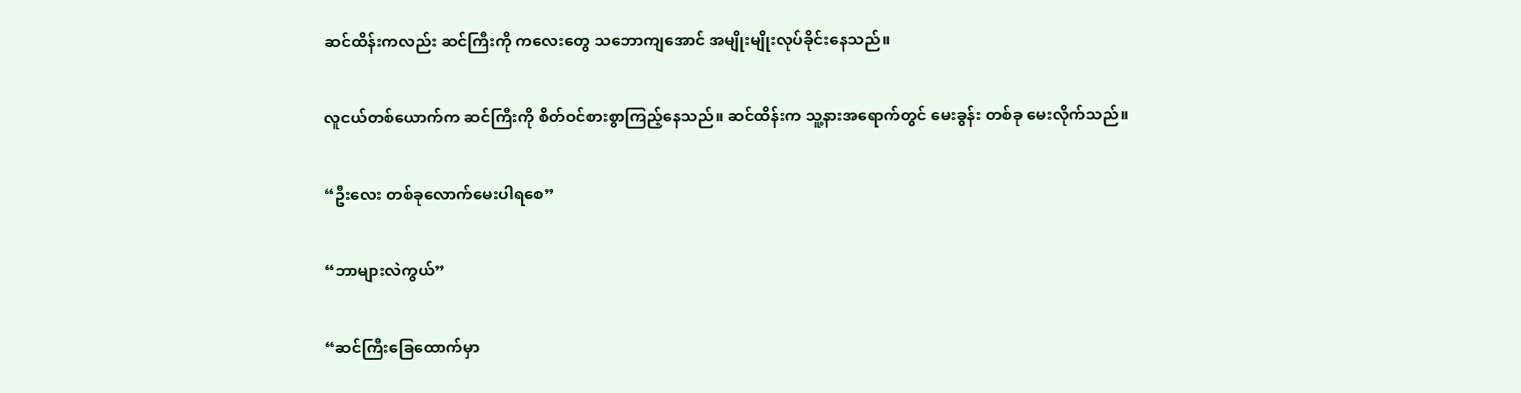ဆင်ထိန်းကလည်း ဆင်ကြီးကို ကလေးတွေ သဘောကျအောင် အမျိုးမျိုးလုပ်ခိုင်းနေသည်။


လူငယ်တစ်ယောက်က ဆင်ကြီးကို စိတ်ဝင်စားစွာကြည့်နေသည်။ ဆင်ထိန်းက သူ့နားအရောက်တွင် မေးခွန်း တစ်ခု မေးလိုက်သည်။


“ဦးလေး တစ်ခုလောက်မေးပါရစေ”


“ဘာများလဲကွယ်”


“ဆင်ကြီးခြေထောက်မှာ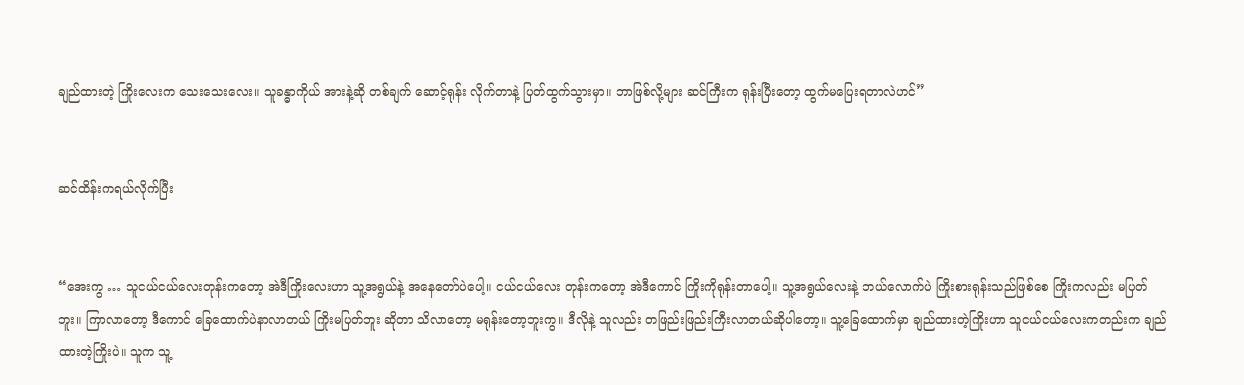ချည်ထားတဲ့ ကြိုးလေးက သေးသေးလေး။ သူခန္ဓာကိုယ် အားနဲ့ဆို တစ်ချက် ဆောင့်ရုန်း လိုက်တာနဲ့ ပြတ်ထွက်သွားမှာ။ ဘာဖြစ်လို့များ ဆင်ကြီးက ရုန်းပြီးတော့ ထွက်မပြေးရတာလဲဟင်”


ဆင်ထိန်းကရယ်လိုက်ပြီး


“အေးကွ … သူငယ်ငယ်လေးတုန်းကတော့ အဲဒီကြိုးလေးဟာ သူ့အရွယ်နဲ့ အနေတော်ပဲပေါ့။ ငယ်ငယ်လေး တုန်းကတော့ အဲဒီကောင် ကြိုးကိုရုန်းတာပေါ့။ သူ့အရွယ်လေးနဲ့ ဘယ်လောက်ပဲ ကြိုးစားရုန်းသည်ဖြစ်စေ ကြိုးကလည်း မပြတ်ဘူး။ ကြာလာတော့ ဒီကောင် ခြေထောက်ပဲနာလာတယ် ကြိုးမပြတ်ဘူး ဆိုတာ သိလာတော့ မရုန်းတော့ဘူးကွ။ ဒီလိုနဲ့ သူလည်း တဖြည်းဖြည်းကြီးလာတယ်ဆိုပါတော့။ သူ့ခြေထောက်မှာ ချည်ထားတဲ့ကြိုးဟာ သူငယ်ငယ်လေးကတည်းက ချည်ထားတဲ့ကြိုးပဲ။ သူက သူ့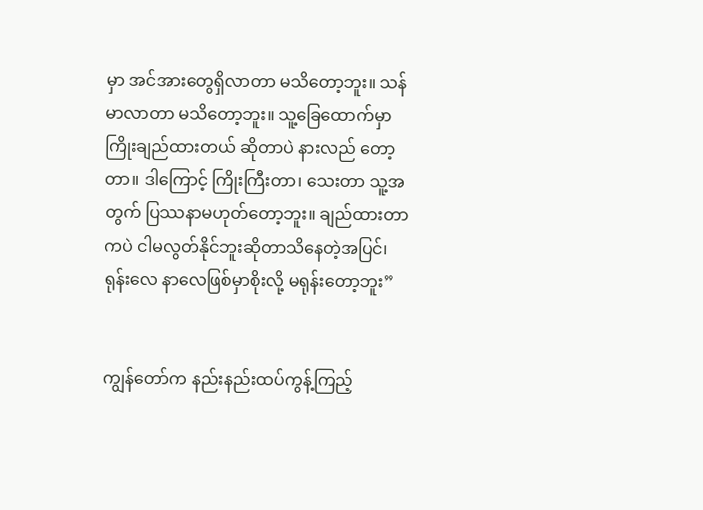မှာ အင်အားတွေရှိလာတာ မသိတော့ဘူး။ သန်မာလာတာ မသိတော့ဘူး။ သူ့ခြေထောက်မှာ ကြိုးချည်ထားတယ် ဆိုတာပဲ နားလည် တော့တာ။ ဒါကြောင့် ကြိုးကြီးတာ၊ သေးတာ သူ့အတွက် ပြဿနာမဟုတ်တော့ဘူး။ ချည်ထားတာကပဲ ငါမလွတ်နိုင်ဘူးဆိုတာသိနေတဲ့အပြင်၊ ရုန်းလေ နာလေဖြစ်မှာစိုးလို့ မရုန်းတော့ဘူး”


ကျွန်တော်က နည်းနည်းထပ်ကွန့်ကြည့်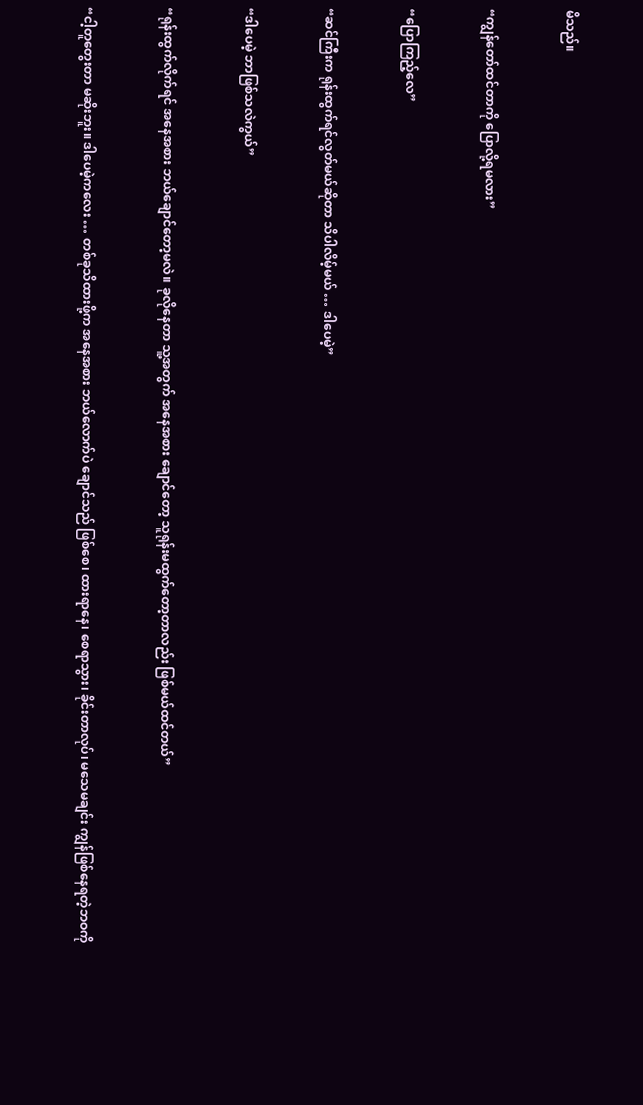မိသည်။


“ကျွန်တော်ထင်တာကို ပြောလို့ရမလား”


“ပြောကြည့်လေ”


“ဆင်ကြီးက ရုန်းထွက်ရင်လွတ်မယ်ဆိုတာ သိပါလိမ့်မယ် … ဒါပေမဲ့”


“ဒါပေမဲ့ ဘာဖြစ်သလဲကွယ်”


“ရုန်းထွက်လိုက်ရင် အနေအစား ဘယ်ချောင်တော့မလဲ။ ခုလိုနေတာ သူ့အတွက် အနေအစား ချောင်တော့ သူရုန်းမထွက်တော့တာလည်း ဖြစ်မယ်ထင်တယ်”


“ငါ့တူတွေးတာ မဆိုးဘူး။ ဒါပေမဲ့ကလေး … တစ်ခုသိထားဖို့က အနေအစား ဘယ်လောက်ပဲ ချောင်သည် ဖြစ်စေ၊ ထားရာနေ၊ စေရာသွား၊ ခိုင်းတာလုပ်၊ မသေမချင်း ကျွန်ဖြစ်နေရတဲ့ဘဝကို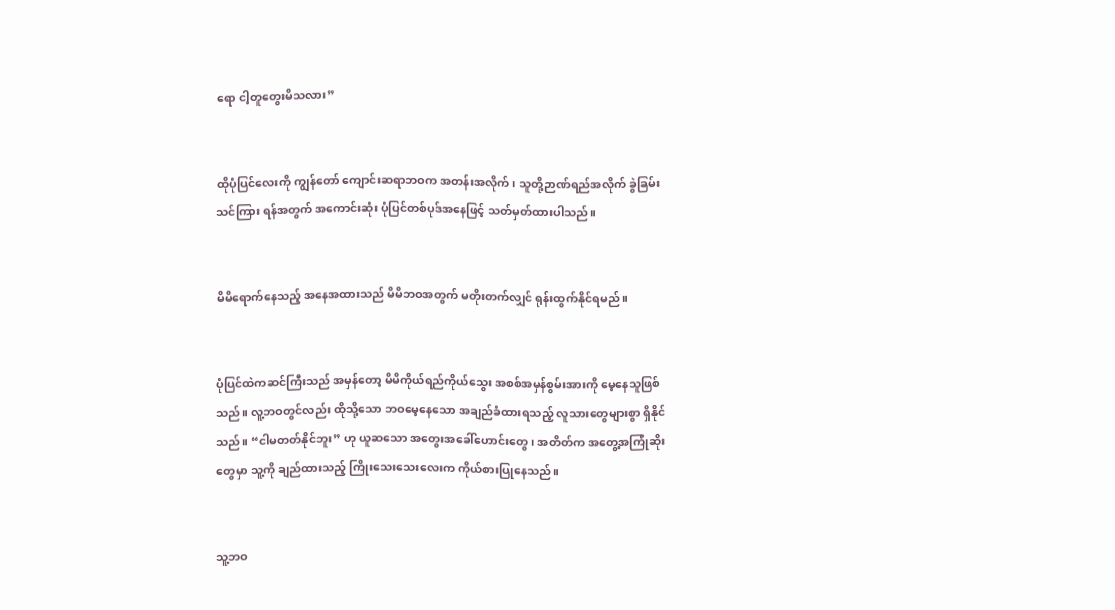ရော ငါ့တူတွေးမိသလား”


ထိုပုံပြင်လေးကို ကျွန်တော် ကျောင်းဆရာဘဝက အတန်းအလိုက်၊ သူတို့ဉာဏ်ရည်အလိုက် ခွဲခြမ်းသင်ကြား ရန်အတွက် အကောင်းဆုံး ပုံပြင်တစ်ပုဒ်အနေဖြင့် သတ်မှတ်ထားပါသည်။


မိမိရောက်နေသည့် အနေအထားသည် မိမိဘဝအတွက် မတိုးတက်လျှင် ရုန်းထွက်နိုင်ရမည်။


ပုံပြင်ထဲကဆင်ကြီးသည် အမှန်တော့ မိမိကိုယ်ရည်ကိုယ်သွေး အစစ်အမှန်စွမ်းအားကို မေ့နေသူဖြစ်သည်။ လူ့ဘဝတွင်လည်း ထိုသို့သော ဘဝမေ့နေသော အချည်ခံထားရသည့် လူသားတွေများစွာ ရှိနိုင်သည်။ “ငါမတတ်နိုင်ဘူး” ဟု ယူဆသော အတွေးအခေါ်ဟောင်းတွေ၊ အတိတ်က အတွေ့အကြုံဆိုးတွေမှာ သူ့ကို ချည်ထားသည့် ကြိုးသေးသေးလေးက ကိုယ်စားပြုနေသည်။


သူ့ဘဝ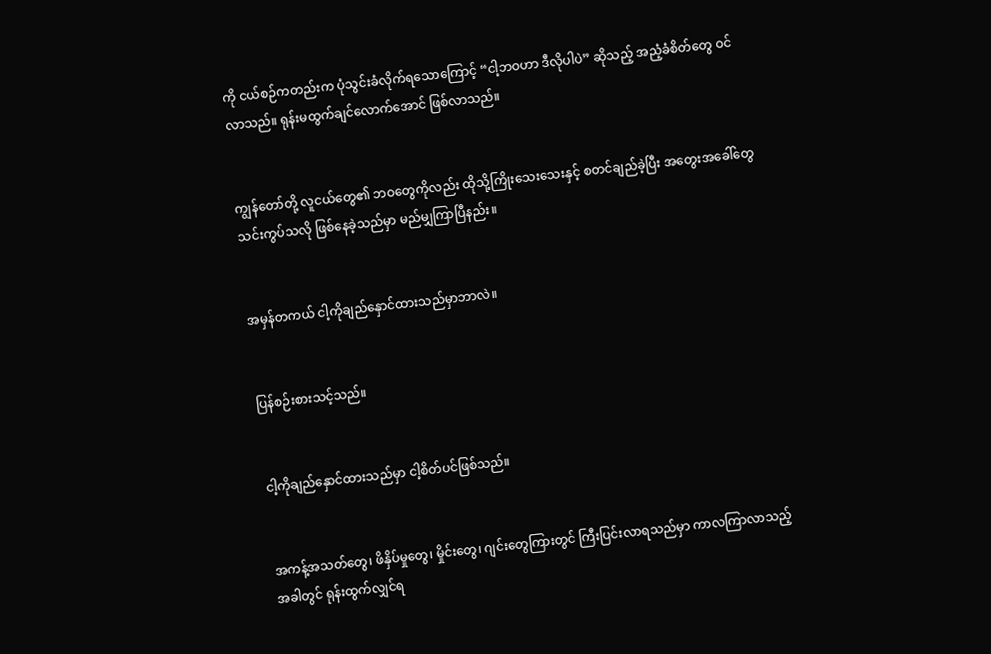ကို ငယ်စဉ်ကတည်းက ပုံသွင်းခံလိုက်ရသောကြောင့် “ငါ့ဘဝဟာ ဒီလိုပါပဲ” ဆိုသည့် အညံ့ခံစိတ်တွေ ဝင်လာသည်။ ရုန်းမထွက်ချင်လောက်အောင် ဖြစ်လာသည်။


ကျွန်တော်တို့ လူငယ်တွေ၏ ဘဝတွေကိုလည်း ထိုသို့ကြိုးသေးသေးနှင့် စတင်ချည်ခဲ့ပြီး အတွေးအခေါ်တွေ သင်းကွပ်သလို ဖြစ်နေခဲ့သည်မှာ မည်မျှကြာပြီနည်း။


အမှန်တကယ် ငါ့ကိုချည်နှောင်ထားသည်မှာဘာလဲ။


ပြန်စဉ်းစားသင့်သည်။


ငါ့ကိုချည်နှောင်ထားသည်မှာ ငါ့စိတ်ပင်ဖြစ်သည်။


အကန့်အသတ်တွေ၊ ဖိနှိပ်မှုတွေ၊ မှိုင်းတွေ၊ ဂျင်းတွေကြားတွင် ကြီးပြင်းလာရသည်မှာ ကာလကြာလာသည့် အခါတွင် ရုန်းထွက်လျှင်ရ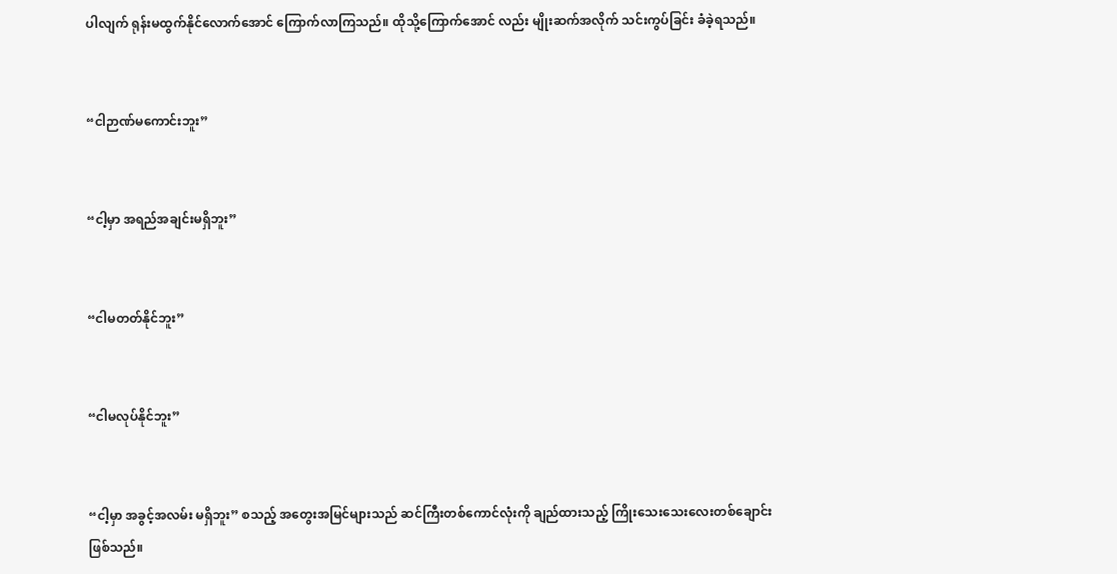ပါလျက် ရုန်းမထွက်နိုင်လောက်အောင် ကြောက်လာကြသည်။ ထိုသို့ကြောက်အောင် လည်း မျိုးဆက်အလိုက် သင်းကွပ်ခြင်း ခံခဲ့ရသည်။


“ငါဉာဏ်မကောင်းဘူး”


“ငါ့မှာ အရည်အချင်းမရှိဘူး”


“ငါမတတ်နိုင်ဘူး”


“ငါမလုပ်နိုင်ဘူး”


“ငါ့မှာ အခွင့်အလမ်း မရှိဘူး” စသည့် အတွေးအမြင်များသည် ဆင်ကြီးတစ်ကောင်လုံးကို ချည်ထားသည့် ကြိုးသေးသေးလေးတစ်ချောင်းဖြစ်သည်။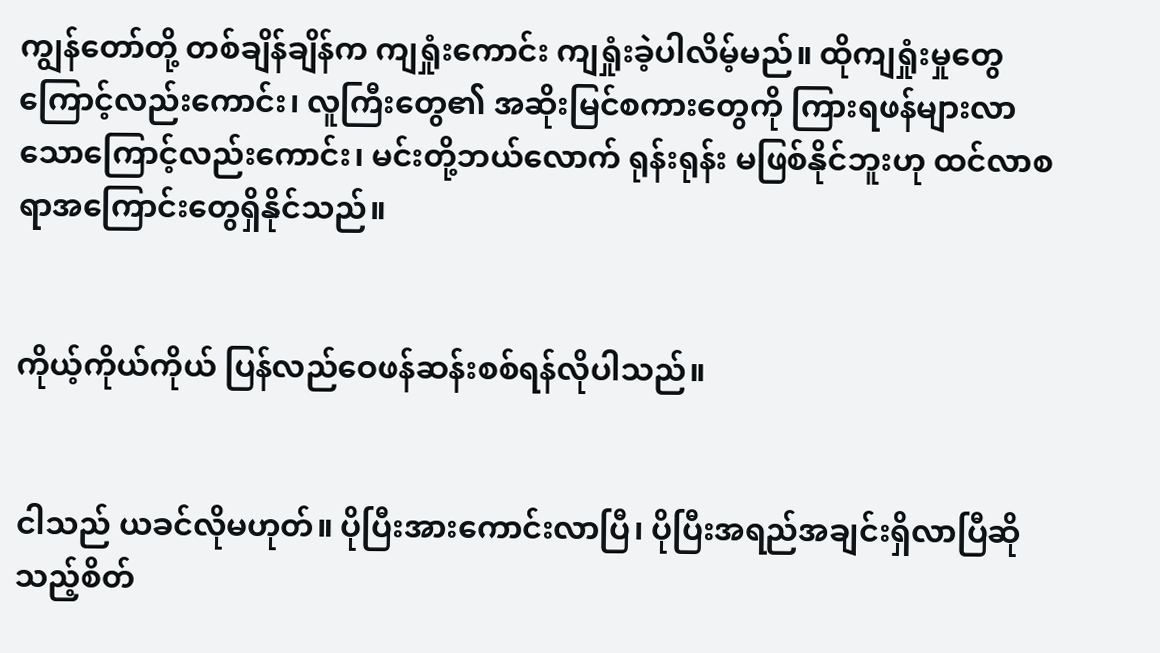ကျွန်တော်တို့ တစ်ချိန်ချိန်က ကျရှုံးကောင်း ကျရှုံးခဲ့ပါလိမ့်မည်။ ထိုကျရှုံးမှုတွေကြောင့်လည်းကောင်း၊ လူကြီးတွေ၏ အဆိုးမြင်စကားတွေကို ကြားရဖန်များလာသောကြောင့်လည်းကောင်း၊ မင်းတို့ဘယ်လောက် ရုန်းရုန်း မဖြစ်နိုင်ဘူးဟု ထင်လာစရာအကြောင်းတွေရှိနိုင်သည်။


ကိုယ့်ကိုယ်ကိုယ် ပြန်လည်ဝေဖန်ဆန်းစစ်ရန်လိုပါသည်။


ငါသည် ယခင်လိုမဟုတ်။ ပိုပြီးအားကောင်းလာပြီ၊ ပိုပြီးအရည်အချင်းရှိလာပြီဆိုသည့်စိတ်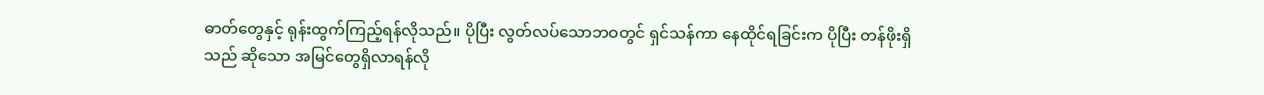ဓာတ်တွေနှင့် ရုန်းထွက်ကြည့်ရန်လိုသည်။ ပိုပြီး လွတ်လပ်သောဘဝတွင် ရှင်သန်ကာ နေထိုင်ရခြင်းက ပိုပြီး တန်ဖိုးရှိသည် ဆိုသော အမြင်တွေရှိလာရန်လို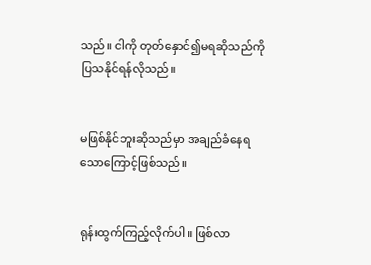သည်။ ငါကို တုတ်နှောင်၍မရဆိုသည်ကို ပြသနိုင်ရန်လိုသည်။


မဖြစ်နိုင်ဘူးဆိုသည်မှာ အချည်ခံနေရသောကြောင့်ဖြစ်သည်။


ရုန်းထွက်ကြည့်လိုက်ပါ။ ဖြစ်လာ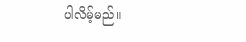ပါလိမ့်မည်။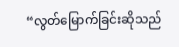“လွတ်မြောက်ခြင်းဆိုသည်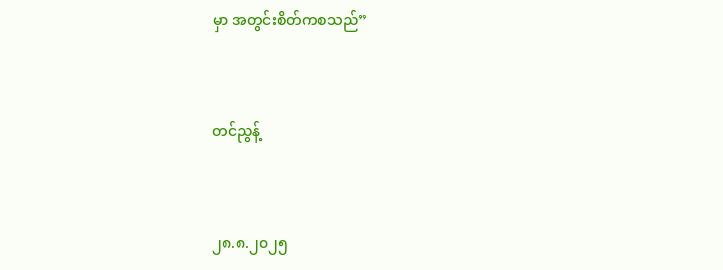မှာ အတွင်းစိတ်ကစသည်”


တင်ညွန့်


၂၈.၈.၂၀၂၅